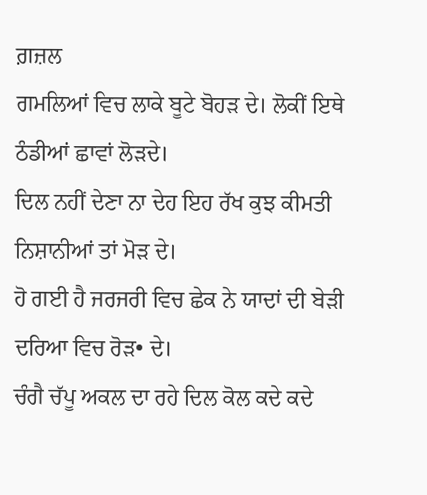ਗ਼ਜ਼ਲ
ਗਮਲਿਆਂ ਵਿਚ ਲਾਕੇ ਬੂਟੇ ਬੋਹੜ ਦੇ। ਲੋਕੀਂ ਇਥੇ ਠੰਡੀਆਂ ਛਾਵਾਂ ਲੋੜਦੇ।
ਦਿਲ ਨਹੀਂ ਦੇਣਾ ਨਾ ਦੇਹ ਇਹ ਰੱਖ ਕੁਝ ਕੀਮਤੀ ਨਿਸ਼ਾਨੀਆਂ ਤਾਂ ਮੋੜ ਦੇ।
ਹੋ ਗਈ ਹੈ ਜਰਜਰੀ ਵਿਚ ਛੇਕ ਨੇ ਯਾਦਾਂ ਦੀ ਬੇੜੀ ਦਰਿਆ ਵਿਚ ਰੋੜ• ਦੇ।
ਚੰਗੈ ਚੱਪੂ ਅਕਲ ਦਾ ਰਹੇ ਦਿਲ ਕੋਲ ਕਦੇ ਕਦੇ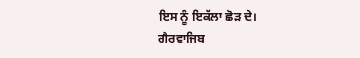ਇਸ ਨੂੰ ਇਕੱਲਾ ਛੋੜ ਦੇ।
ਗੈਰਵਾਜਿਬ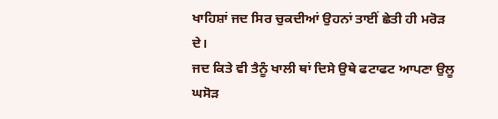ਖਾਹਿਸ਼ਾਂ ਜਦ ਸਿਰ ਚੁਕਦੀਆਂ ਉਹਨਾਂ ਤਾਈਂ ਛੇਤੀ ਹੀ ਮਰੋੜ ਦੇ।
ਜਦ ਕਿਤੇ ਵੀ ਤੈਨੂੰ ਖਾਲੀ ਥਾਂ ਦਿਸੇ ਉਥੇ ਫਟਾਫਟ ਆਪਣਾ ਉਲੂ ਘਸੋੜ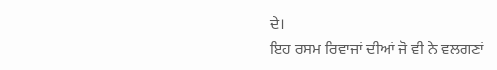ਦੇ।
ਇਹ ਰਸਮ ਰਿਵਾਜਾਂ ਦੀਆਂ ਜੋ ਵੀ ਨੇ ਵਲਗਣਾਂ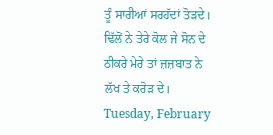ਤੂੰ ਸਾਰੀਆਂ ਸਰਹੱਦਾਂ ਤੋੜਦੇ।
ਢਿੱਲੋਂ ਨੇ ਤੇਰੇ ਕੋਲ ਜੇ ਸੋਨ ਦੇ ਠੀਕਰੇ ਮੇਰੇ ਤਾਂ ਜ਼ਜ਼ਬਾਤ ਨੇ ਲੱਖ ਤੇ ਕਰੋੜ ਦੇ।
Tuesday, February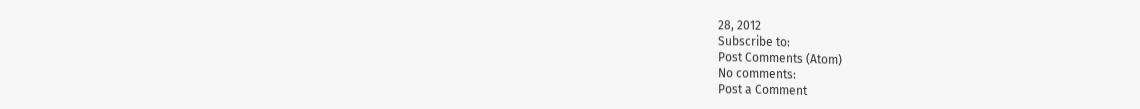28, 2012
Subscribe to:
Post Comments (Atom)
No comments:
Post a Comment